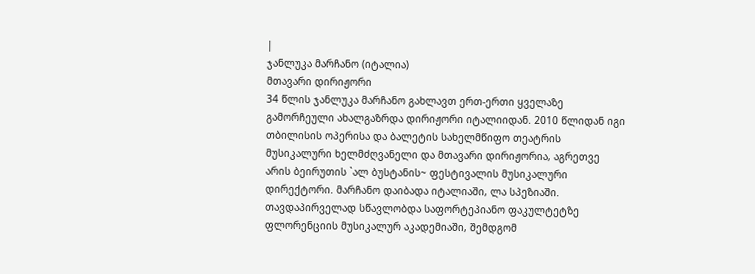|
ჯანლუკა მარჩანო (იტალია)
მთავარი დირიჟორი
34 წლის ჯანლუკა მარჩანო გახლავთ ერთ-ერთი ყველაზე გამორჩეული ახალგაზრდა დირიჟორი იტალიიდან. 2010 წლიდან იგი თბილისის ოპერისა და ბალეტის სახელმწიფო თეატრის მუსიკალური ხელმძღვანელი და მთავარი დირიჟორია, აგრეთვე არის ბეირუთის `ალ ბუსტანის~ ფესტივალის მუსიკალური დირექტორი. მარჩანო დაიბადა იტალიაში, ლა სპეზიაში. თავდაპირველად სწავლობდა საფორტეპიანო ფაკულტეტზე ფლორენციის მუსიკალურ აკადემიაში, შემდგომ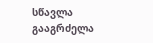სწავლა გააგრძელა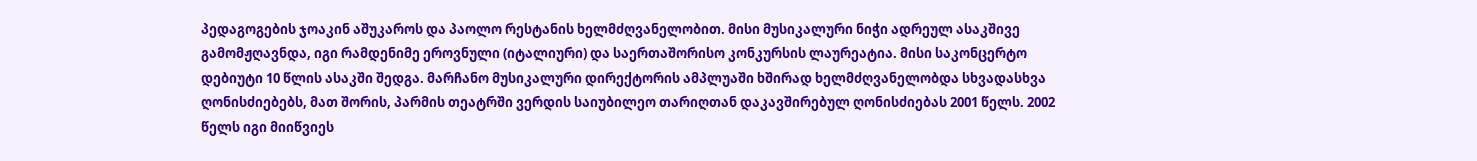პედაგოგების ჯოაკინ აშუკაროს და პაოლო რესტანის ხელმძღვანელობით. მისი მუსიკალური ნიჭი ადრეულ ასაკშივე გამომჟღავნდა, იგი რამდენიმე ეროვნული (იტალიური) და საერთაშორისო კონკურსის ლაურეატია. მისი საკონცერტო დებიუტი 10 წლის ასაკში შედგა. მარჩანო მუსიკალური დირექტორის ამპლუაში ხშირად ხელმძღვანელობდა სხვადასხვა ღონისძიებებს, მათ შორის, პარმის თეატრში ვერდის საიუბილეო თარიღთან დაკავშირებულ ღონისძიებას 2001 წელს. 2002 წელს იგი მიიწვიეს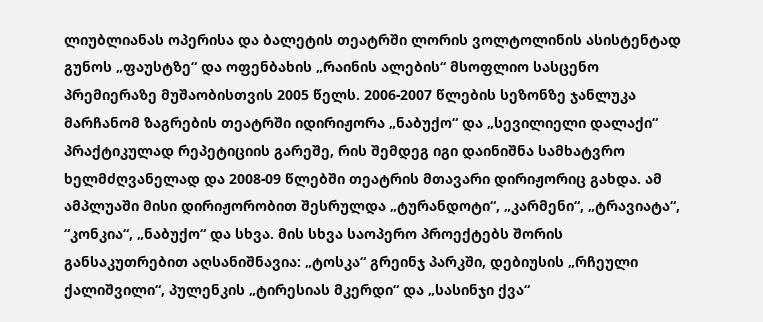ლიუბლიანას ოპერისა და ბალეტის თეატრში ლორის ვოლტოლინის ასისტენტად გუნოს „ფაუსტზე“ და ოფენბახის „რაინის ალების“ მსოფლიო სასცენო პრემიერაზე მუშაობისთვის 2005 წელს. 2006-2007 წლების სეზონზე ჯანლუკა მარჩანომ ზაგრების თეატრში იდირიჟორა „ნაბუქო“ და „სევილიელი დალაქი“ პრაქტიკულად რეპეტიციის გარეშე, რის შემდეგ იგი დაინიშნა სამხატვრო ხელმძღვანელად და 2008-09 წლებში თეატრის მთავარი დირიჟორიც გახდა. ამ ამპლუაში მისი დირიჟორობით შესრულდა „ტურანდოტი“, „კარმენი“, „ტრავიატა“, “კონკია“, „ნაბუქო“ და სხვა. მის სხვა საოპერო პროექტებს შორის განსაკუთრებით აღსანიშნავია: „ტოსკა“ გრეინჯ პარკში, დებიუსის „რჩეული ქალიშვილი“, პულენკის „ტირესიას მკერდი“ და „სასინჯი ქვა“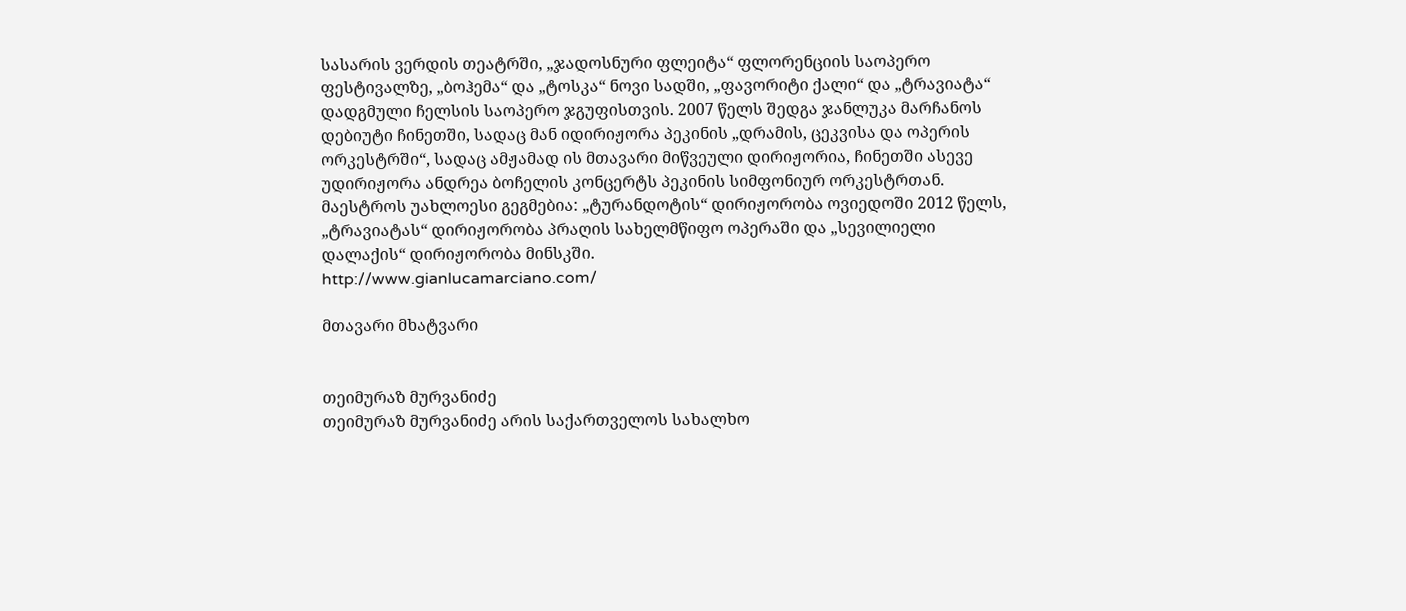სასარის ვერდის თეატრში, „ჯადოსნური ფლეიტა“ ფლორენციის საოპერო ფესტივალზე, „ბოჰემა“ და „ტოსკა“ ნოვი სადში, „ფავორიტი ქალი“ და „ტრავიატა“ დადგმული ჩელსის საოპერო ჯგუფისთვის. 2007 წელს შედგა ჯანლუკა მარჩანოს დებიუტი ჩინეთში, სადაც მან იდირიჟორა პეკინის „დრამის, ცეკვისა და ოპერის ორკესტრში“, სადაც ამჟამად ის მთავარი მიწვეული დირიჟორია, ჩინეთში ასევე უდირიჟორა ანდრეა ბოჩელის კონცერტს პეკინის სიმფონიურ ორკესტრთან. მაესტროს უახლოესი გეგმებია: „ტურანდოტის“ დირიჟორობა ოვიედოში 2012 წელს, „ტრავიატას“ დირიჟორობა პრაღის სახელმწიფო ოპერაში და „სევილიელი დალაქის“ დირიჟორობა მინსკში.
http://www.gianlucamarciano.com/

მთავარი მხატვარი


თეიმურაზ მურვანიძე
თეიმურაზ მურვანიძე არის საქართველოს სახალხო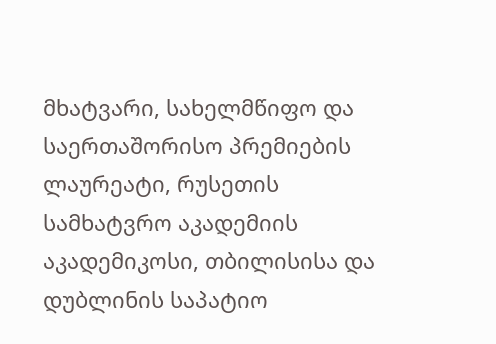მხატვარი, სახელმწიფო და საერთაშორისო პრემიების ლაურეატი, რუსეთის სამხატვრო აკადემიის აკადემიკოსი, თბილისისა და დუბლინის საპატიო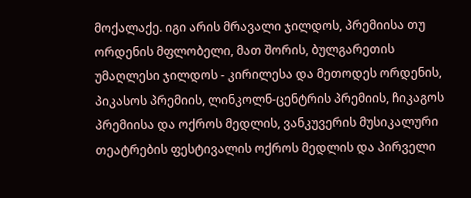მოქალაქე. იგი არის მრავალი ჯილდოს, პრემიისა თუ ორდენის მფლობელი, მათ შორის, ბულგარეთის უმაღლესი ჯილდოს - კირილესა და მეთოდეს ორდენის, პიკასოს პრემიის, ლინკოლნ-ცენტრის პრემიის, ჩიკაგოს პრემიისა და ოქროს მედლის, ვანკუვერის მუსიკალური თეატრების ფესტივალის ოქროს მედლის და პირველი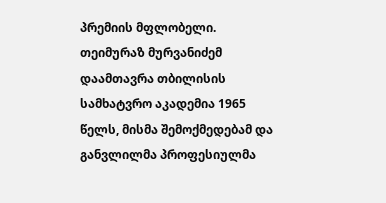პრემიის მფლობელი. თეიმურაზ მურვანიძემ დაამთავრა თბილისის სამხატვრო აკადემია 1965 წელს, მისმა შემოქმედებამ და განვლილმა პროფესიულმა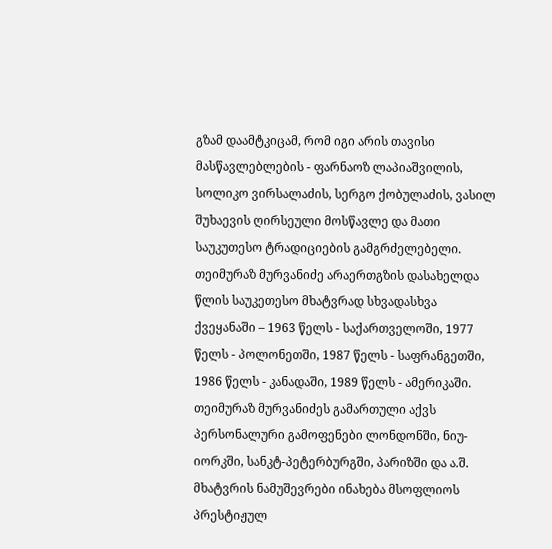გზამ დაამტკიცამ, რომ იგი არის თავისი მასწავლებლების - ფარნაოზ ლაპიაშვილის, სოლიკო ვირსალაძის, სერგო ქობულაძის, ვასილ შუხაევის ღირსეული მოსწავლე და მათი საუკუთესო ტრადიციების გამგრძელებელი. თეიმურაზ მურვანიძე არაერთგზის დასახელდა წლის საუკეთესო მხატვრად სხვადასხვა ქვეყანაში – 1963 წელს - საქართველოში, 1977 წელს - პოლონეთში, 1987 წელს - საფრანგეთში, 1986 წელს - კანადაში, 1989 წელს - ამერიკაში. თეიმურაზ მურვანიძეს გამართული აქვს პერსონალური გამოფენები ლონდონში, ნიუ-იორკში, სანკტ-პეტერბურგში, პარიზში და ა.შ. მხატვრის ნამუშევრები ინახება მსოფლიოს პრესტიჟულ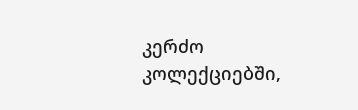კერძო კოლექციებში,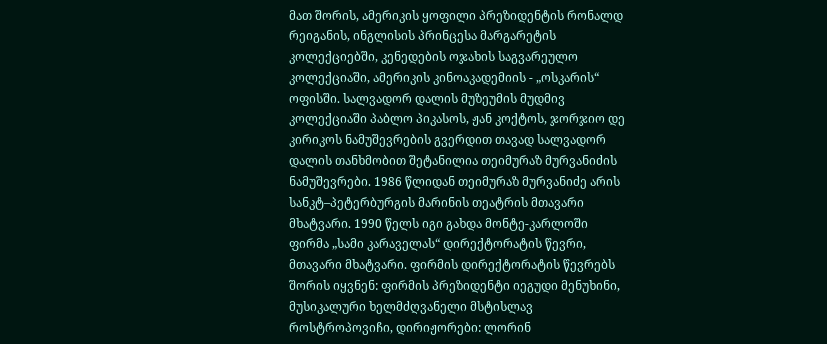მათ შორის, ამერიკის ყოფილი პრეზიდენტის რონალდ რეიგანის, ინგლისის პრინცესა მარგარეტის კოლექციებში, კენედების ოჯახის საგვარეულო კოლექციაში, ამერიკის კინოაკადემიის - „ოსკარის“ ოფისში. სალვადორ დალის მუზეუმის მუდმივ კოლექციაში პაბლო პიკასოს, ჟან კოქტოს, ჯორჯიო დე კირიკოს ნამუშევრების გვერდით თავად სალვადორ დალის თანხმობით შეტანილია თეიმურაზ მურვანიძის ნამუშევრები. 1986 წლიდან თეიმურაზ მურვანიძე არის სანკტ–პეტერბურგის მარინის თეატრის მთავარი მხატვარი. 1990 წელს იგი გახდა მონტე-კარლოში ფირმა „სამი კარაველას“ დირექტორატის წევრი, მთავარი მხატვარი. ფირმის დირექტორატის წევრებს შორის იყვნენ: ფირმის პრეზიდენტი იეგუდი მენუხინი, მუსიკალური ხელმძღვანელი მსტისლავ როსტროპოვიჩი, დირიჟორები: ლორინ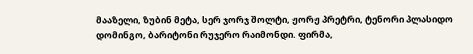მააზელი, ზუბინ მეტა, სერ ჯორჯ შოლტი, ჟორჟ პრეტრი, ტენორი პლასიდო დომინგო, ბარიტონი რუჯერო რაიმონდი. ფირმა,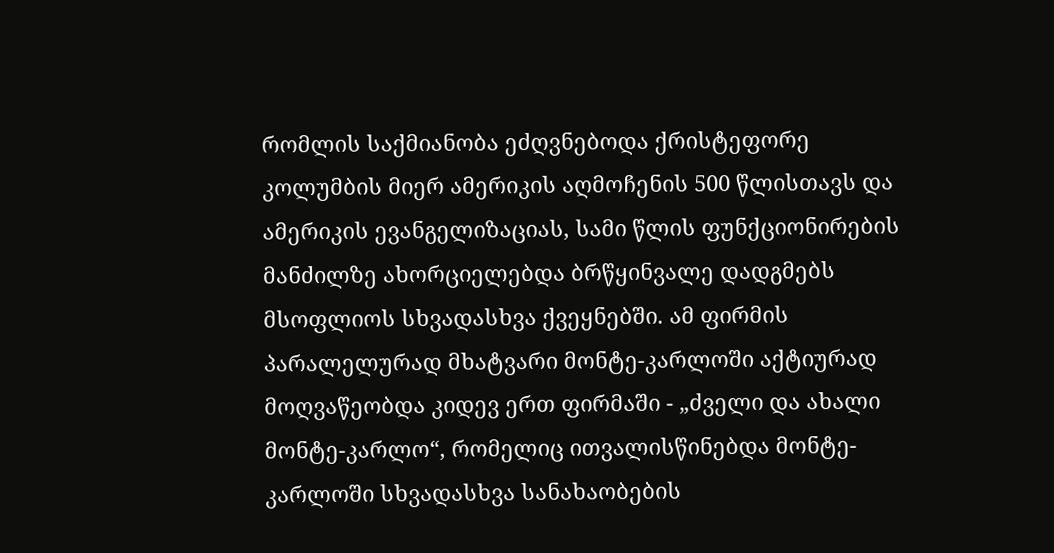რომლის საქმიანობა ეძღვნებოდა ქრისტეფორე კოლუმბის მიერ ამერიკის აღმოჩენის 500 წლისთავს და ამერიკის ევანგელიზაციას, სამი წლის ფუნქციონირების მანძილზე ახორციელებდა ბრწყინვალე დადგმებს მსოფლიოს სხვადასხვა ქვეყნებში. ამ ფირმის პარალელურად მხატვარი მონტე-კარლოში აქტიურად მოღვაწეობდა კიდევ ერთ ფირმაში - „ძველი და ახალი მონტე-კარლო“, რომელიც ითვალისწინებდა მონტე-კარლოში სხვადასხვა სანახაობების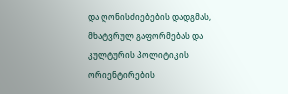და ღონისძიებების დადგმას, მხატვრულ გაფორმებას და კულტურის პოლიტიკის ორიენტირების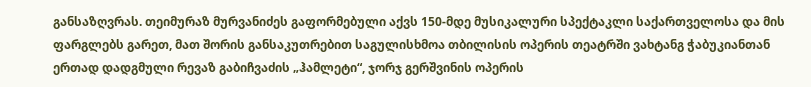განსაზღვრას. თეიმურაზ მურვანიძეს გაფორმებული აქვს 150-მდე მუსიკალური სპექტაკლი საქართველოსა და მის ფარგლებს გარეთ, მათ შორის განსაკუთრებით საგულისხმოა თბილისის ოპერის თეატრში ვახტანგ ჭაბუკიანთან ერთად დადგმული რევაზ გაბიჩვაძის „ჰამლეტი“, ჯორჯ გერშვინის ოპერის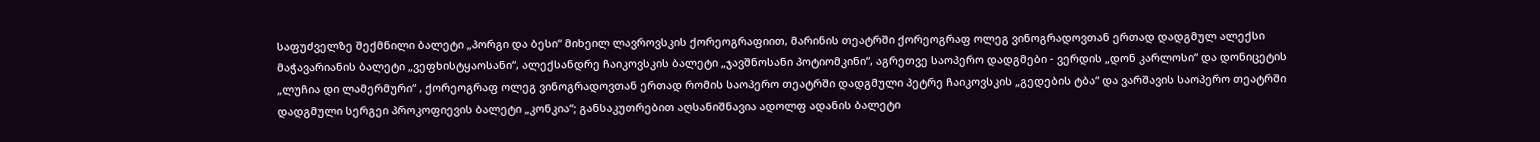საფუძველზე შექმნილი ბალეტი „პორგი და ბესი“ მიხეილ ლავროვსკის ქორეოგრაფიით, მარინის თეატრში ქორეოგრაფ ოლეგ ვინოგრადოვთან ერთად დადგმულ ალექსი მაჭავარიანის ბალეტი „ვეფხისტყაოსანი“, ალექსანდრე ჩაიკოვსკის ბალეტი „ჯავშნოსანი პოტიომკინი“, აგრეთვე საოპერო დადგმები - ვერდის „დონ კარლოსი“ და დონიცეტის „ლუჩია დი ლამერმური“ , ქორეოგრაფ ოლეგ ვინოგრადოვთან ერთად რომის საოპერო თეატრში დადგმული პეტრე ჩაიკოვსკის „გედების ტბა“ და ვარშავის საოპერო თეატრში დადგმული სერგეი პროკოფიევის ბალეტი „კონკია“; განსაკუთრებით აღსანიშნავია ადოლფ ადანის ბალეტი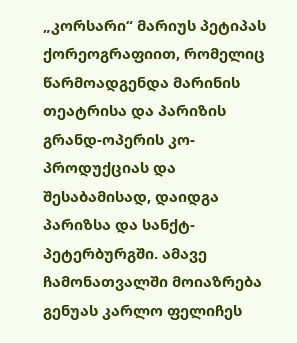„კორსარი“ მარიუს პეტიპას ქორეოგრაფიით, რომელიც წარმოადგენდა მარინის თეატრისა და პარიზის გრანდ-ოპერის კო-პროდუქციას და შესაბამისად, დაიდგა პარიზსა და სანქტ-პეტერბურგში. ამავე ჩამონათვალში მოიაზრება გენუას კარლო ფელიჩეს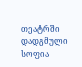თეატრში დადგმული სოფია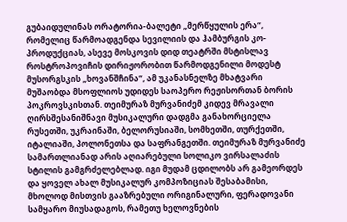გუბაიდულინას ორატორია-ბალეტი „მერწყულის ერა“, რომელიც წარმოადგენდა სევილიის და ჰამბურგის კო-პროდუქციას, ასევე მოსკოვის დიდ თეატრში მსტისლავ როსტროპოვიჩის დირიჟორობით წარმოდგენილი მოდესტ მუსორგსკის „ხოვანშჩინა“, ამ უკანასნელზე მხატვარი მუშაობდა მსოფლიოს უდიდეს საოპერო რეჟისორთან ბორის პოკროვსკისთან. თეიმურაზ მურვანიძემ კიდევ მრავალი ღირსშესანიშნავი მუსიკალური დადგმა განახორციელა რუსეთში, უკრაინაში, ბელორუსიაში, სომხეთში, თურქეთში, იტალიაში, პოლონეთსა და საფრანგეთში. თეიმურაზ მურვანიძე სამართლიანად არის აღიარებული სოლიკო ვირსალაძის სტილის გამგრძელებლად. იგი მუდამ ცდილობს არ გამეორდეს და ყოველ ახალ მუსიკალურ კომპოზიციას შესაბამისი, მხოლოდ მისთვის გააზრებული ორიგინალური, ფერადოვანი სამყარო მიუსადაგოს, რამეთუ ხელოვნების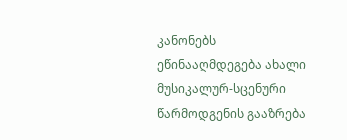კანონებს ეწინააღმდეგება ახალი მუსიკალურ-სცენური წარმოდგენის გააზრება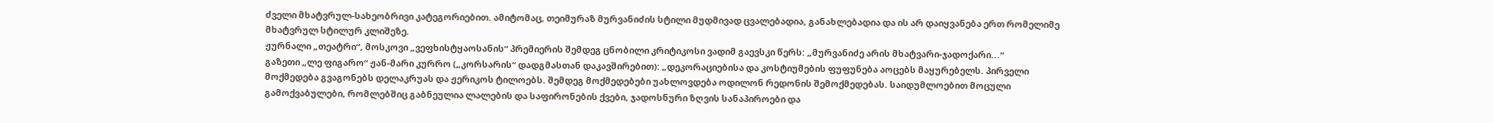ძველი მხატვრულ-სახეობრივი კატეგორიებით. ამიტომაც, თეიმურაზ მურვანიძის სტილი მუდმივად ცვალებადია, განახლებადია და ის არ დაიყვანება ერთ რომელიმე მხატვრულ სტილურ კლიშეზე.
ჟურნალი „თეატრი“, მოსკოვი „ვეფხისტყაოსანის“ პრემიერის შემდეგ ცნობილი კრიტიკოსი ვადიმ გაევსკი წერს: „მურვანიძე არის მხატვარი-ჯადოქარი...“
გაზეთი „ლე ფიგარო“ ჟან-მარი კურრო („კორსარის“ დადგმასთან დაკავშირებით): „დეკორაციებისა და კოსტიუმების ფუფუნება აოცებს მაყურებელს. პირველი მოქმედება გვაგონებს დელაკრუას და ჟერიკოს ტილოებს. შემდეგ მოქმედებები უახლოვდება ოდილონ რედონის შემოქმედებას. საიდუმლოებით მოცული გამოქვაბულები, რომლებშიც გაბნეულია ლალების და საფირონების ქვები, ჯადოსნური ზღვის სანაპიროები და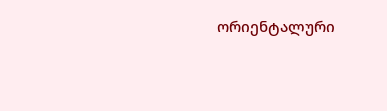ორიენტალური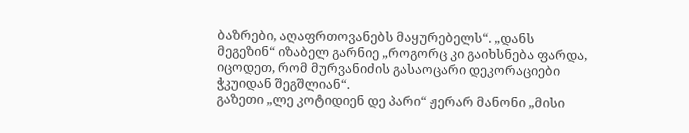ბაზრები, აღაფრთოვანებს მაყურებელს“. „დანს მეგეზინ“ იზაბელ გარნიე „როგორც კი გაიხსნება ფარდა, იცოდეთ, რომ მურვანიძის გასაოცარი დეკორაციები ჭკუიდან შეგშლიან“.
გაზეთი „ლე კოტიდიენ დე პარი“ ჟერარ მანონი „მისი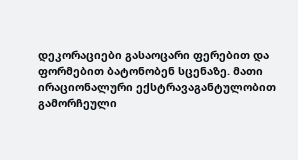დეკორაციები გასაოცარი ფერებით და ფორმებით ბატონობენ სცენაზე. მათი ირაციონალური ექსტრავაგანტულობით გამორჩეული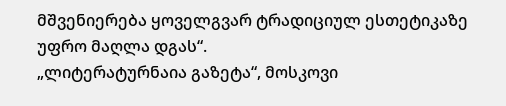მშვენიერება ყოველგვარ ტრადიციულ ესთეტიკაზე უფრო მაღლა დგას“.
„ლიტერატურნაია გაზეტა“, მოსკოვი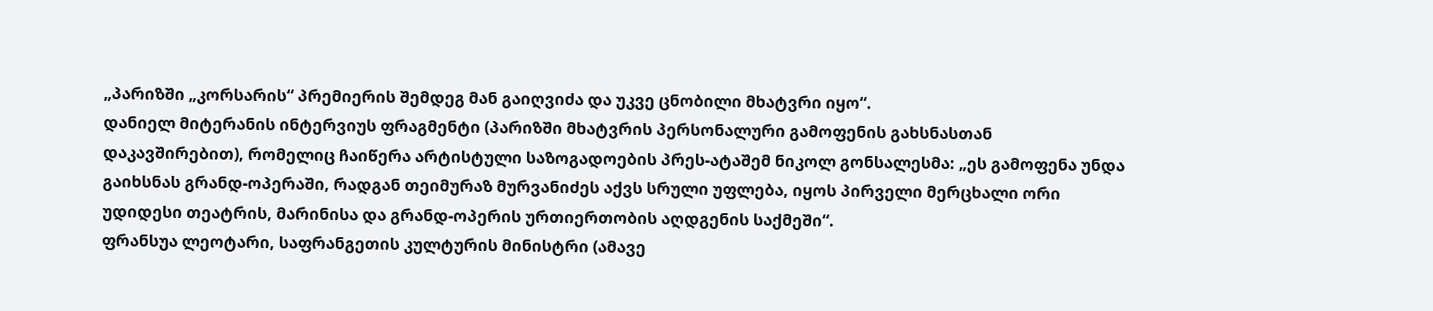„პარიზში „კორსარის“ პრემიერის შემდეგ მან გაიღვიძა და უკვე ცნობილი მხატვრი იყო“.
დანიელ მიტერანის ინტერვიუს ფრაგმენტი (პარიზში მხატვრის პერსონალური გამოფენის გახსნასთან დაკავშირებით), რომელიც ჩაიწერა არტისტული საზოგადოების პრეს-ატაშემ ნიკოლ გონსალესმა: „ეს გამოფენა უნდა გაიხსნას გრანდ-ოპერაში, რადგან თეიმურაზ მურვანიძეს აქვს სრული უფლება, იყოს პირველი მერცხალი ორი უდიდესი თეატრის, მარინისა და გრანდ-ოპერის ურთიერთობის აღდგენის საქმეში“.
ფრანსუა ლეოტარი, საფრანგეთის კულტურის მინისტრი (ამავე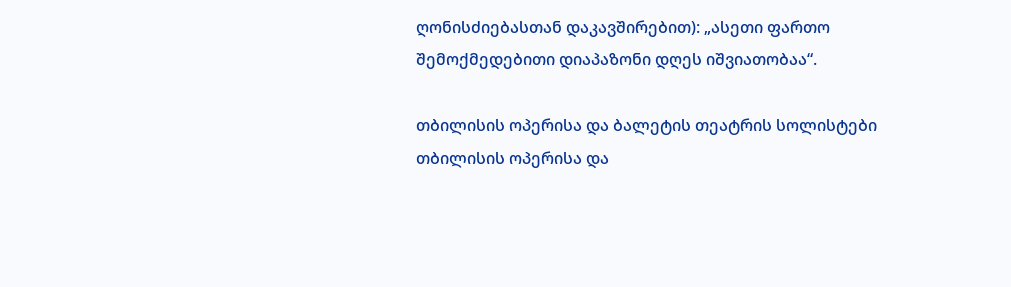ღონისძიებასთან დაკავშირებით): „ასეთი ფართო შემოქმედებითი დიაპაზონი დღეს იშვიათობაა“.

თბილისის ოპერისა და ბალეტის თეატრის სოლისტები
თბილისის ოპერისა და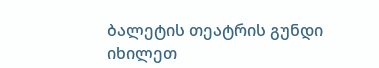ბალეტის თეატრის გუნდი
იხილეთ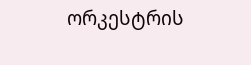ორკესტრის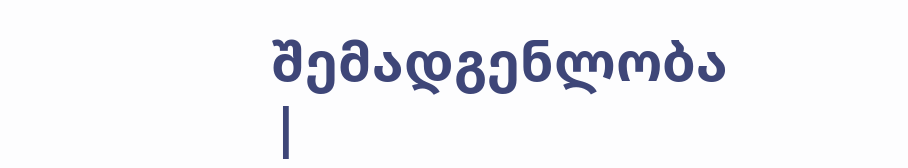შემადგენლობა
|